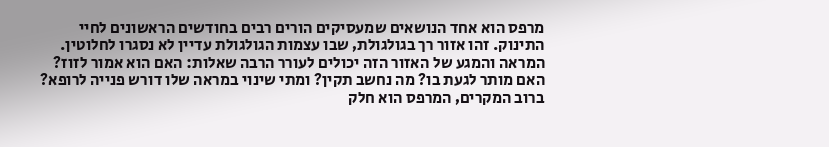מרפס הוא אחד הנושאים שמעסיקים הורים רבים בחודשים הראשונים לחיי התינוק. זהו אזור רך בגולגולת‚ שבו עצמות הגולגולת עדיין לא נסגרו לחלוטין. המראה והמגע של האזור הזה יכולים לעורר הרבה שאלות: האם הוא אמור לזוז? האם מותר לגעת בו? מה נחשב תקין? ומתי שינוי במראה שלו דורש פנייה לרופא? ברוב המקרים‚ המרפס הוא חלק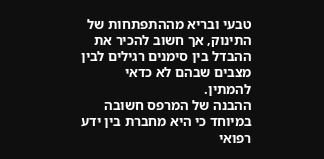טבעי ובריא מההתפתחות של התינוק‚ אך חשוב להכיר את ההבדל בין סימנים רגילים לבין מצבים שבהם לא כדאי להמתין.
ההבנה של המרפס חשובה במיוחד כי היא מחברת בין ידע רפואי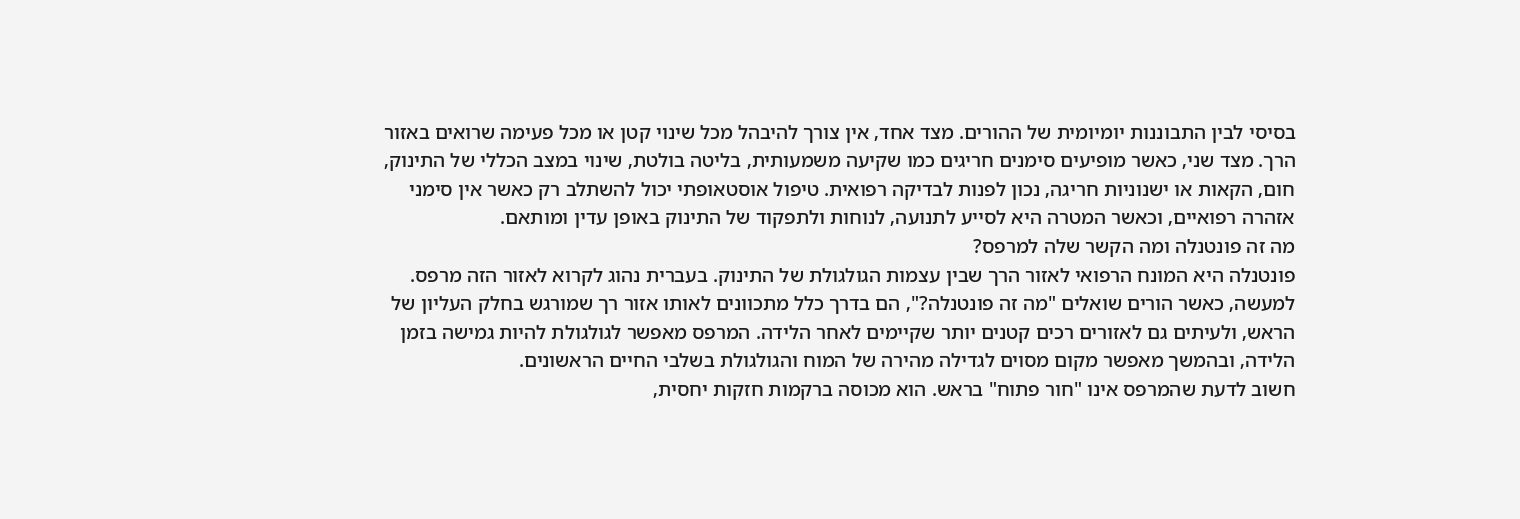בסיסי לבין התבוננות יומיומית של ההורים. מצד אחד‚ אין צורך להיבהל מכל שינוי קטן או מכל פעימה שרואים באזור הרך. מצד שני‚ כאשר מופיעים סימנים חריגים כמו שקיעה משמעותית‚ בליטה בולטת‚ שינוי במצב הכללי של התינוק‚ חום‚ הקאות או ישנוניות חריגה‚ נכון לפנות לבדיקה רפואית. טיפול אוסטאופתי יכול להשתלב רק כאשר אין סימני אזהרה רפואיים‚ וכאשר המטרה היא לסייע לתנועה‚ לנוחות ולתפקוד של התינוק באופן עדין ומותאם.
מה זה פונטנלה ומה הקשר שלה למרפס?
פונטנלה היא המונח הרפואי לאזור הרך שבין עצמות הגולגולת של התינוק. בעברית נהוג לקרוא לאזור הזה מרפס. למעשה‚ כאשר הורים שואלים "מה זה פונטנלה?"‚ הם בדרך כלל מתכוונים לאותו אזור רך שמורגש בחלק העליון של הראש‚ ולעיתים גם לאזורים רכים קטנים יותר שקיימים לאחר הלידה. המרפס מאפשר לגולגולת להיות גמישה בזמן הלידה‚ ובהמשך מאפשר מקום מסוים לגדילה מהירה של המוח והגולגולת בשלבי החיים הראשונים.
חשוב לדעת שהמרפס אינו "חור פתוח" בראש. הוא מכוסה ברקמות חזקות יחסית‚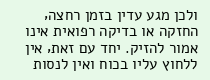ולכן מגע עדין בזמן רחצה‚ החזקה או בדיקה רפואית אינו אמור להזיק. יחד עם זאת‚ אין ללחוץ עליו בכוח ואין לנסות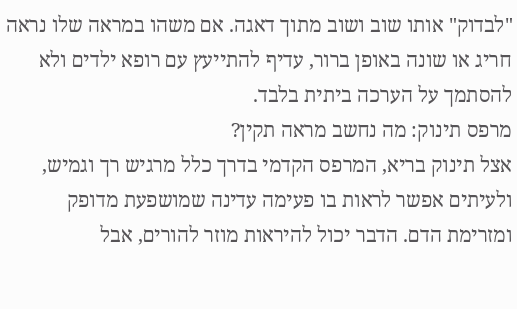"לבדוק" אותו שוב ושוב מתוך דאגה. אם משהו במראה שלו נראה חריג או שונה באופן ברור‚ עדיף להתייעץ עם רופא ילדים ולא להסתמך על הערכה ביתית בלבד.
מרפס תינוק: מה נחשב מראה תקין?
אצל תינוק בריא‚ המרפס הקדמי בדרך כלל מרגיש רך וגמיש‚ ולעיתים אפשר לראות בו פעימה עדינה שמושפעת מדופק ומזרימת הדם. הדבר יכול להיראות מוזר להורים‚ אבל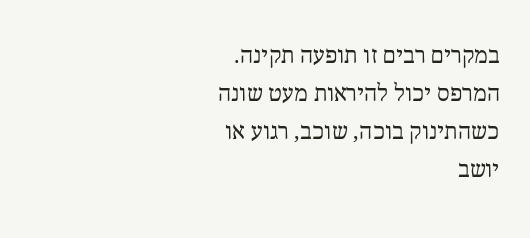במקרים רבים זו תופעה תקינה. המרפס יכול להיראות מעט שונה כשהתינוק בוכה‚ שוכב‚ רגוע או יושב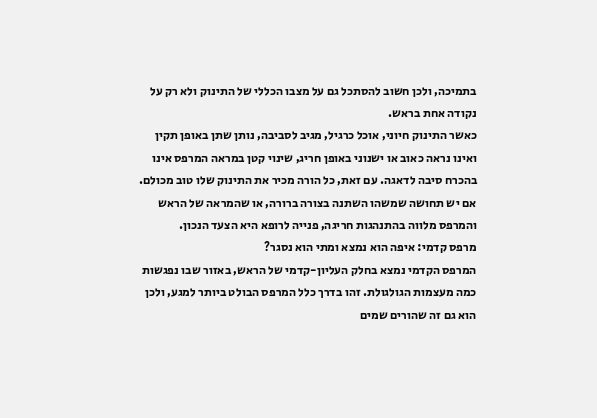בתמיכה‚ ולכן חשוב להסתכל גם על מצבו הכללי של התינוק ולא רק על נקודה אחת בראש.
כאשר התינוק חיוני‚ אוכל כרגיל‚ מגיב לסביבה‚ נותן שתן באופן תקין ואינו נראה כאוב או ישנוני באופן חריג‚ שינוי קטן במראה המרפס אינו בהכרח סיבה לדאגה. עם זאת‚ כל הורה מכיר את התינוק שלו טוב מכולם. אם יש תחושה שמשהו השתנה בצורה ברורה‚ או שהמראה של הראש והמרפס מלווה בהתנהגות חריגה‚ פנייה לרופא היא הצעד הנכון.
מרפס קדמי: איפה הוא נמצא ומתי הוא נסגר?
המרפס הקדמי נמצא בחלק העליון-קדמי של הראש‚ באזור שבו נפגשות כמה מעצמות הגולגולת. זהו בדרך כלל המרפס הבולט ביותר למגע‚ ולכן הוא גם זה שהורים שמים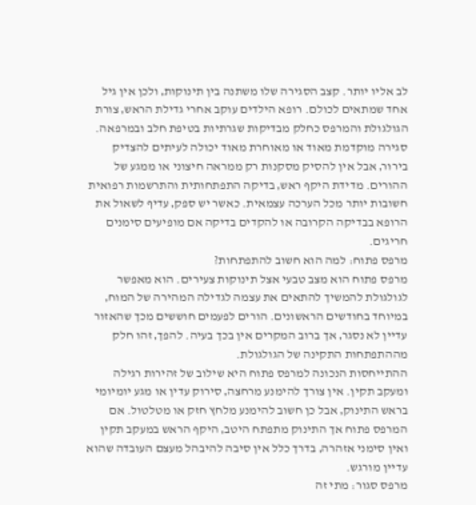לב אליו יותר. קצב הסגירה שלו משתנה בין תינוקות‚ ולכן אין גיל אחד שמתאים לכולם. רופא הילדים עוקב אחרי גדילת הראש‚ צורת הגולגולת והמרפס כחלק מבדיקות שגרתיות בטיפת חלב ובמרפאה.
סגירה מוקדמת מאוד או מאוחרת מאוד יכולה לעיתים להצדיק בירור‚ אבל אין להסיק מסקנות רק ממראה חיצוני או ממגע של ההורים. מדידת היקף ראש‚ בדיקה התפתחותית והתרשמות רפואית חשובות יותר מכל הערכה עצמאית. כאשר יש ספק‚ עדיף לשאול את הרופא בבדיקה הקרובה או להקדים בדיקה אם מופיעים סימנים חריגים.
מרפס פתוח: למה הוא חשוב להתפתחות?
מרפס פתוח הוא מצב טבעי אצל תינוקות צעירים. הוא מאפשר לגולגולת להמשיך להתאים את עצמה לגדילה המהירה של המוח‚ במיוחד בחודשים הראשונים. הורים לפעמים חוששים מכך שהאזור עדיין לא נסגר‚ אך ברוב המקרים אין בכך בעיה. להפך‚ זהו חלק מההתפתחות התקינה של הגולגולת.
ההתייחסות הנכונה למרפס פתוח היא שילוב של זהירות רגילה ומעקב תקין. אין צורך להימנע מרחצה‚ סירוק עדין או מגע יומיומי בראש התינוק‚ אבל כן חשוב להימנע מלחץ חזק או מטלטול. אם המרפס פתוח אך התינוק מתפתח היטב‚ היקף הראש במעקב תקין ואין סימני אזהרה‚ בדרך כלל אין סיבה להיבהל מעצם העובדה שהוא עדיין מורגש.
מרפס סגור: מתי זה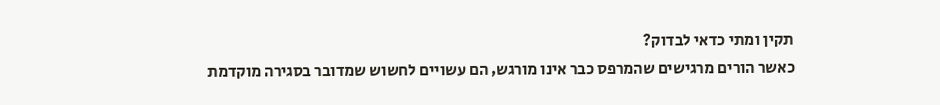תקין ומתי כדאי לבדוק?
כאשר הורים מרגישים שהמרפס כבר אינו מורגש‚ הם עשויים לחשוש שמדובר בסגירה מוקדמת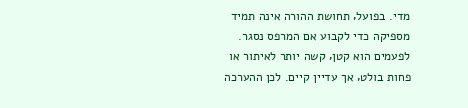מדי. בפועל‚ תחושת ההורה אינה תמיד מספיקה כדי לקבוע אם המרפס נסגר. לפעמים הוא קטן‚ קשה יותר לאיתור או פחות בולט‚ אך עדיין קיים. לכן ההערכה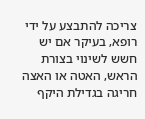צריכה להתבצע על ידי רופא‚ בעיקר אם יש חשש לשינוי בצורת הראש‚ האטה או האצה חריגה בגדילת היקף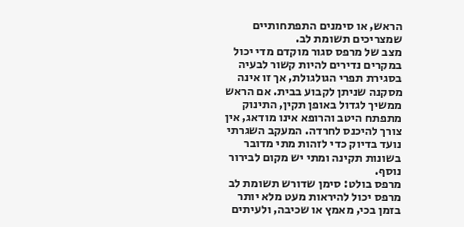הראש‚ או סימנים התפתחותיים שמצריכים תשומת לב.
מצב של מרפס סגור מוקדם מדי יכול במקרים נדירים להיות קשור לבעיה בסגירת תפרי הגולגולת‚ אך זו אינה מסקנה שניתן לקבוע בבית. אם הראש ממשיך לגדול באופן תקין‚ התינוק מתפתח היטב והרופא אינו מודאג‚ אין צורך להיכנס לחרדה. המעקב השגרתי נועד בדיוק כדי לזהות מתי מדובר בשונות תקינה ומתי יש מקום לבירור נוסף.
מרפס בולט: סימן שדורש תשומת לב
מרפס יכול להיראות מעט מלא יותר בזמן בכי‚ מאמץ או שכיבה‚ ולעיתים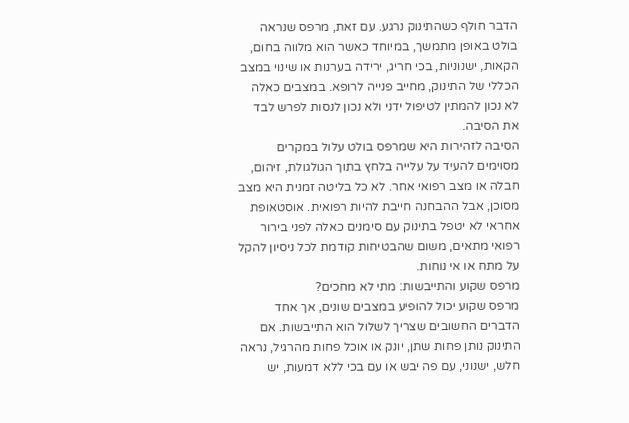הדבר חולף כשהתינוק נרגע. עם זאת‚ מרפס שנראה בולט באופן מתמשך‚ במיוחד כאשר הוא מלווה בחום‚ הקאות‚ ישנוניות‚ בכי חריג‚ ירידה בערנות או שינוי במצב הכללי של התינוק‚ מחייב פנייה לרופא. במצבים כאלה לא נכון להמתין לטיפול ידני ולא נכון לנסות לפרש לבד את הסיבה.
הסיבה לזהירות היא שמרפס בולט עלול במקרים מסוימים להעיד על עלייה בלחץ בתוך הגולגולת‚ זיהום‚ חבלה או מצב רפואי אחר. לא כל בליטה זמנית היא מצב מסוכן‚ אבל ההבחנה חייבת להיות רפואית. אוסטאופת אחראי לא יטפל בתינוק עם סימנים כאלה לפני בירור רפואי מתאים‚ משום שהבטיחות קודמת לכל ניסיון להקל על מתח או אי נוחות.
מרפס שקוע והתייבשות: מתי לא מחכים?
מרפס שקוע יכול להופיע במצבים שונים‚ אך אחד הדברים החשובים שצריך לשלול הוא התייבשות. אם התינוק נותן פחות שתן‚ יונק או אוכל פחות מהרגיל‚ נראה חלש‚ ישנוני‚ עם פה יבש או עם בכי ללא דמעות‚ יש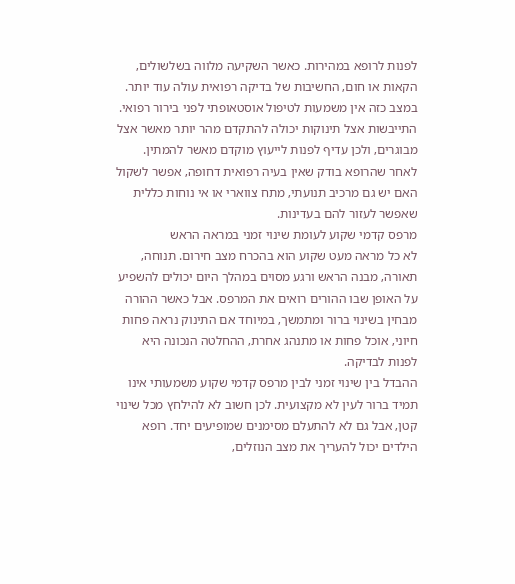לפנות לרופא במהירות. כאשר השקיעה מלווה בשלשולים‚ הקאות או חום‚ החשיבות של בדיקה רפואית עולה עוד יותר.
במצב כזה אין משמעות לטיפול אוסטאופתי לפני בירור רפואי. התייבשות אצל תינוקות יכולה להתקדם מהר יותר מאשר אצל מבוגרים‚ ולכן עדיף לפנות לייעוץ מוקדם מאשר להמתין. לאחר שהרופא בודק שאין בעיה רפואית דחופה‚ אפשר לשקול האם יש גם מרכיב תנועתי‚ מתח צווארי או אי נוחות כללית שאפשר לעזור להם בעדינות.
מרפס קדמי שקוע לעומת שינוי זמני במראה הראש
לא כל מראה מעט שקוע הוא בהכרח מצב חירום. תנוחה‚ תאורה‚ מבנה הראש ורגע מסוים במהלך היום יכולים להשפיע על האופן שבו ההורים רואים את המרפס. אבל כאשר ההורה מבחין בשינוי ברור ומתמשך‚ במיוחד אם התינוק נראה פחות חיוני‚ אוכל פחות או מתנהג אחרת‚ ההחלטה הנכונה היא לפנות לבדיקה.
ההבדל בין שינוי זמני לבין מרפס קדמי שקוע משמעותי אינו תמיד ברור לעין לא מקצועית. לכן חשוב לא להילחץ מכל שינוי קטן‚ אבל גם לא להתעלם מסימנים שמופיעים יחד. רופא הילדים יכול להעריך את מצב הנוזלים‚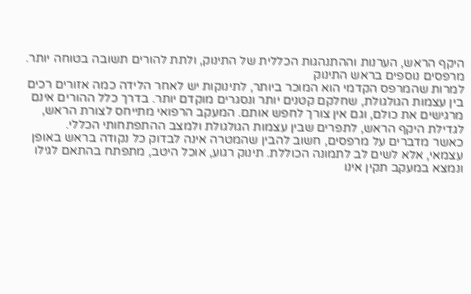היקף הראש‚ הערנות וההתנהגות הכללית של התינוק‚ ולתת להורים תשובה בטוחה יותר.
מרפסים נוספים בראש התינוק
למרות שהמרפס הקדמי הוא המוכר ביותר‚ לתינוקות יש לאחר הלידה כמה אזורים רכים בין עצמות הגולגולת‚ שחלקם קטנים יותר ונסגרים מוקדם יותר. בדרך כלל ההורים אינם מרגישים את כולם‚ וגם אין צורך לחפש אותם. המעקב הרפואי מתייחס לצורת הראש‚ לגדילת היקף הראש‚ לתפרים שבין עצמות הגולגולת ולמצב ההתפתחותי הכללי.
כאשר מדברים על מרפסים‚ חשוב להבין שהמטרה אינה לבדוק כל נקודה בראש באופן עצמאי‚ אלא לשים לב לתמונה הכוללת. תינוק רגוע‚ אוכל היטב‚ מתפתח בהתאם לגילו ונמצא במעקב תקין אינו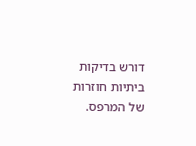דורש בדיקות ביתיות חוזרות של המרפס.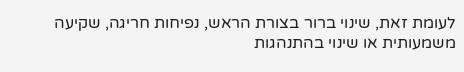לעומת זאת‚ שינוי ברור בצורת הראש‚ נפיחות חריגה‚ שקיעה משמעותית או שינוי בהתנהגות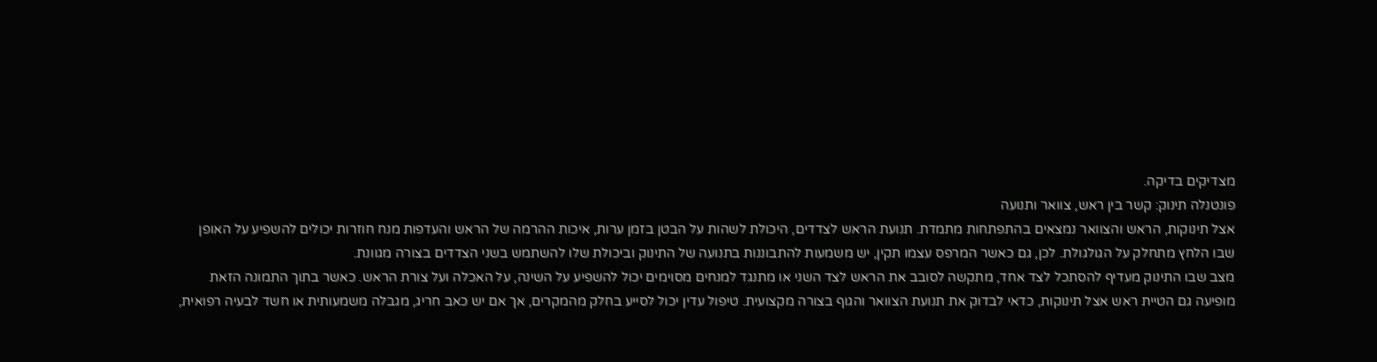מצדיקים בדיקה.
פונטנלה תינוק: קשר בין ראש‚ צוואר ותנועה
אצל תינוקות‚ הראש והצוואר נמצאים בהתפתחות מתמדת. תנועת הראש לצדדים‚ היכולת לשהות על הבטן בזמן ערות‚ איכות ההרמה של הראש והעדפות מנח חוזרות יכולים להשפיע על האופן שבו הלחץ מתחלק על הגולגולת. לכן‚ גם כאשר המרפס עצמו תקין‚ יש משמעות להתבוננות בתנועה של התינוק וביכולת שלו להשתמש בשני הצדדים בצורה מגוונת.
מצב שבו התינוק מעדיף להסתכל לצד אחד‚ מתקשה לסובב את הראש לצד השני או מתנגד למנחים מסוימים יכול להשפיע על השינה‚ על האכלה ועל צורת הראש. כאשר בתוך התמונה הזאת מופיעה גם הטיית ראש אצל תינוקות‚ כדאי לבדוק את תנועת הצוואר והגוף בצורה מקצועית. טיפול עדין יכול לסייע בחלק מהמקרים‚ אך אם יש כאב חריג‚ מגבלה משמעותית או חשד לבעיה רפואית‚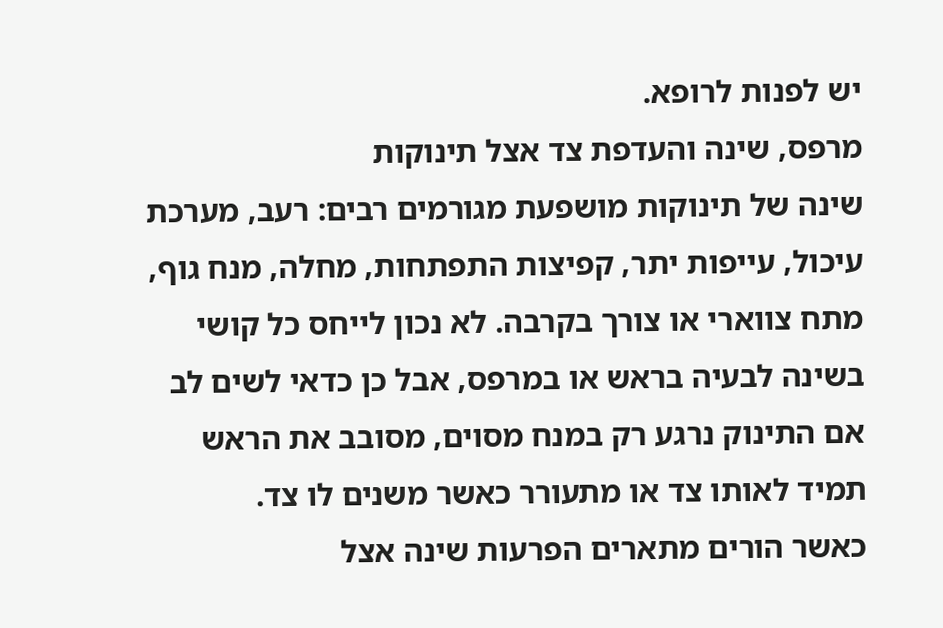יש לפנות לרופא.
מרפס‚ שינה והעדפת צד אצל תינוקות
שינה של תינוקות מושפעת מגורמים רבים: רעב‚ מערכת עיכול‚ עייפות יתר‚ קפיצות התפתחות‚ מחלה‚ מנח גוף‚ מתח צווארי או צורך בקרבה. לא נכון לייחס כל קושי בשינה לבעיה בראש או במרפס‚ אבל כן כדאי לשים לב אם התינוק נרגע רק במנח מסוים‚ מסובב את הראש תמיד לאותו צד או מתעורר כאשר משנים לו צד.
כאשר הורים מתארים הפרעות שינה אצל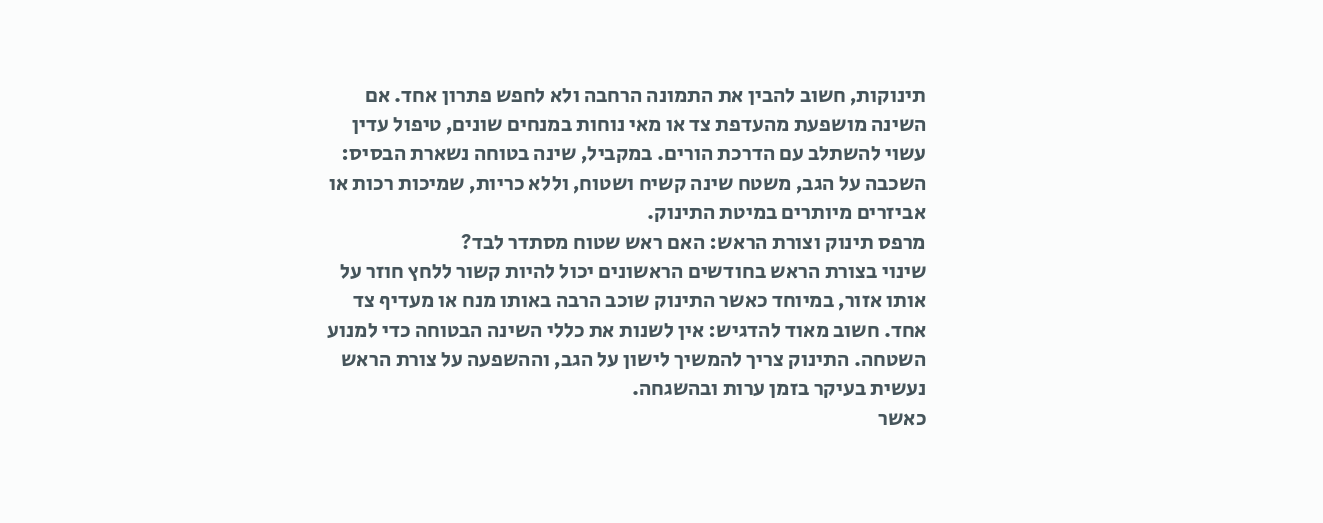תינוקות‚ חשוב להבין את התמונה הרחבה ולא לחפש פתרון אחד. אם השינה מושפעת מהעדפת צד או מאי נוחות במנחים שונים‚ טיפול עדין עשוי להשתלב עם הדרכת הורים. במקביל‚ שינה בטוחה נשארת הבסיס: השכבה על הגב‚ משטח שינה קשיח ושטוח‚ וללא כריות‚ שמיכות רכות או אביזרים מיותרים במיטת התינוק.
מרפס תינוק וצורת הראש: האם ראש שטוח מסתדר לבד?
שינוי בצורת הראש בחודשים הראשונים יכול להיות קשור ללחץ חוזר על אותו אזור‚ במיוחד כאשר התינוק שוכב הרבה באותו מנח או מעדיף צד אחד. חשוב מאוד להדגיש: אין לשנות את כללי השינה הבטוחה כדי למנוע השטחה. התינוק צריך להמשיך לישון על הגב‚ וההשפעה על צורת הראש נעשית בעיקר בזמן ערות ובהשגחה.
כאשר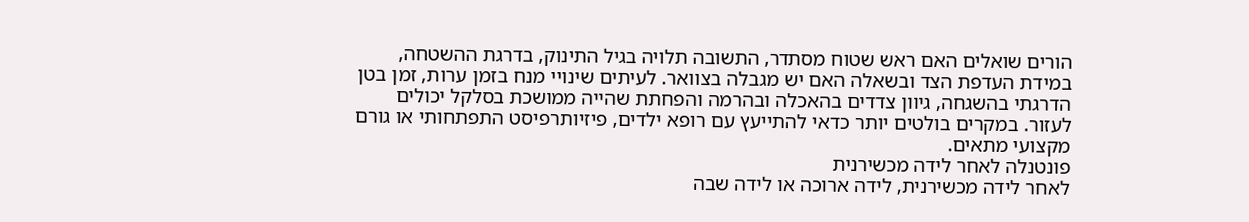הורים שואלים האם ראש שטוח מסתדר‚ התשובה תלויה בגיל התינוק‚ בדרגת ההשטחה‚ במידת העדפת הצד ובשאלה האם יש מגבלה בצוואר. לעיתים שינויי מנח בזמן ערות‚ זמן בטן הדרגתי בהשגחה‚ גיוון צדדים בהאכלה ובהרמה והפחתת שהייה ממושכת בסלקל יכולים לעזור. במקרים בולטים יותר כדאי להתייעץ עם רופא ילדים‚ פיזיותרפיסט התפתחותי או גורם מקצועי מתאים.
פונטנלה לאחר לידה מכשירנית
לאחר לידה מכשירנית‚ לידה ארוכה או לידה שבה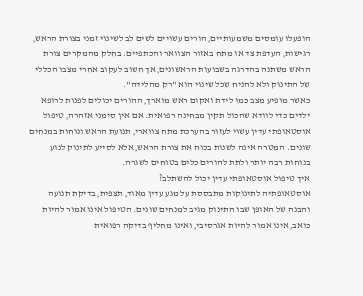הופעלו עומסים משמעותיים‚ הורים עשויים לשים לב לשינוי זמני בצורת הראש‚ רגישות‚ העדפת צד או מתח באזור הצוואר והכתפיים. בחלק מהמקרים צורת הראש משתנה בהדרגה בשבועות הראשונים‚ אך חשוב לעקוב אחרי מצבו הכללי של התינוק ולא להניח שכל שינוי הוא "רק מהלידה".
כאשר מופיע מצב כמו לידת ואקום ראש מוארך‚ ההורים יכולים לפנות לרופא ילדים כדי לוודא שהכול תקין מבחינה רפואית. אם אין סימני אזהרה‚ טיפול אוסטאופתי עדין עשוי לעזור בהערכת מתח צווארי‚ תנועת הראש ונוחות במנחים שונים. המטרה אינה לשנות בכוח את צורת הראש‚ אלא לסייע לתינוק לנוע בנוחות רבה יותר ולתת להורים כלים בטוחים לשגרה.
איך טיפול אוסטאופתי עדין יכול להשתלב?
אוסטאופתיה לתינוקות מתבססת על מגע עדין מאוד‚ תצפית‚ בדיקת תנועה והבנה של האופן שבו התינוק מגיב למנחים שונים. הטיפול אינו אמור להיות כואב‚ אינו אמור להיות אגרסיבי‚ ואינו מחליף בדיקה רפואית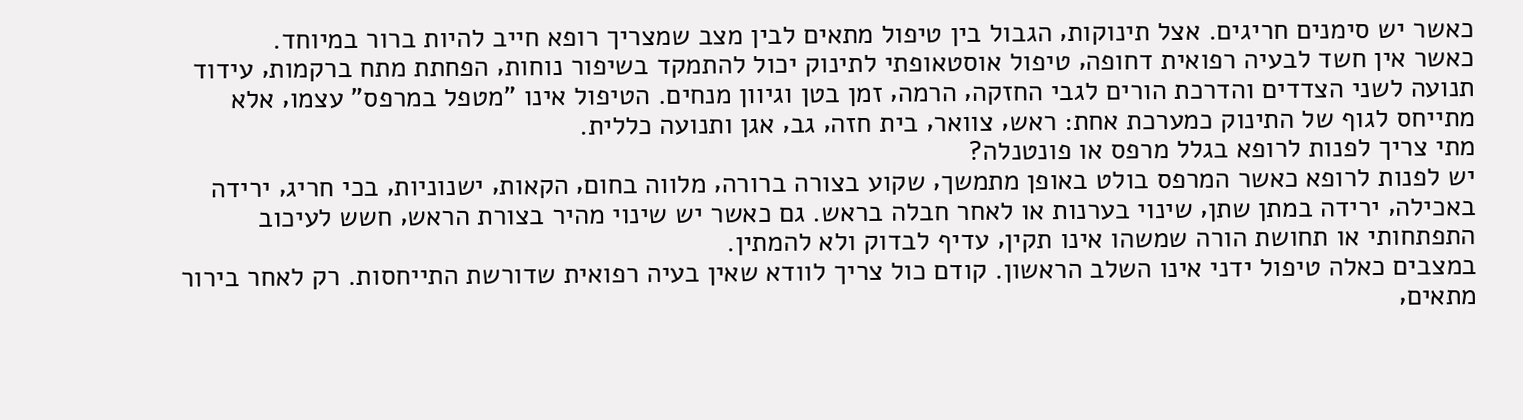כאשר יש סימנים חריגים. אצל תינוקות‚ הגבול בין טיפול מתאים לבין מצב שמצריך רופא חייב להיות ברור במיוחד.
כאשר אין חשד לבעיה רפואית דחופה‚ טיפול אוסטאופתי לתינוק יכול להתמקד בשיפור נוחות‚ הפחתת מתח ברקמות‚ עידוד תנועה לשני הצדדים והדרכת הורים לגבי החזקה‚ הרמה‚ זמן בטן וגיוון מנחים. הטיפול אינו "מטפל במרפס" עצמו‚ אלא מתייחס לגוף של התינוק כמערכת אחת: ראש‚ צוואר‚ בית חזה‚ גב‚ אגן ותנועה כללית.
מתי צריך לפנות לרופא בגלל מרפס או פונטנלה?
יש לפנות לרופא כאשר המרפס בולט באופן מתמשך‚ שקוע בצורה ברורה‚ מלווה בחום‚ הקאות‚ ישנוניות‚ בכי חריג‚ ירידה באכילה‚ ירידה במתן שתן‚ שינוי בערנות או לאחר חבלה בראש. גם כאשר יש שינוי מהיר בצורת הראש‚ חשש לעיכוב התפתחותי או תחושת הורה שמשהו אינו תקין‚ עדיף לבדוק ולא להמתין.
במצבים כאלה טיפול ידני אינו השלב הראשון. קודם כול צריך לוודא שאין בעיה רפואית שדורשת התייחסות. רק לאחר בירור מתאים‚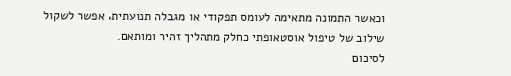וכאשר התמונה מתאימה לעומס תפקודי או מגבלה תנועתית‚ אפשר לשקול שילוב של טיפול אוסטאופתי כחלק מתהליך זהיר ומותאם.
לסיכום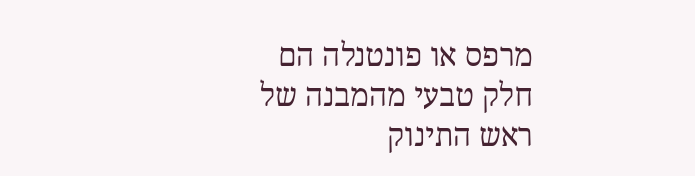מרפס או פונטנלה הם חלק טבעי מהמבנה של ראש התינוק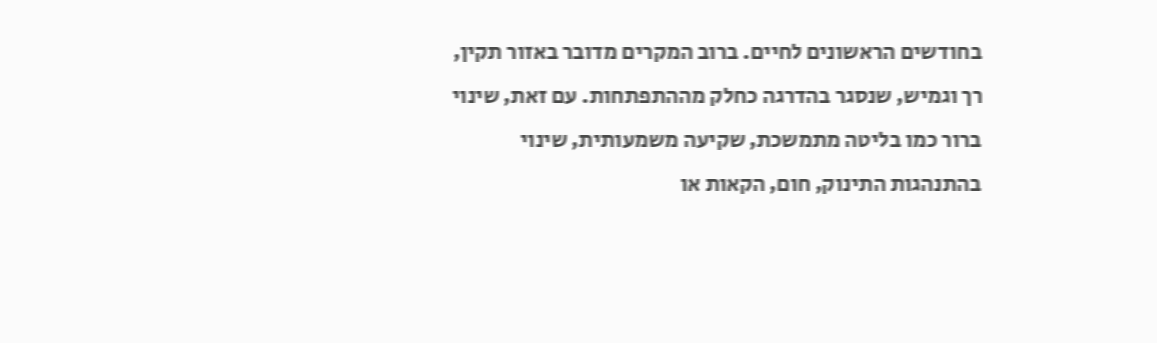בחודשים הראשונים לחיים. ברוב המקרים מדובר באזור תקין‚ רך וגמיש‚ שנסגר בהדרגה כחלק מההתפתחות. עם זאת‚ שינוי ברור כמו בליטה מתמשכת‚ שקיעה משמעותית‚ שינוי בהתנהגות התינוק‚ חום‚ הקאות או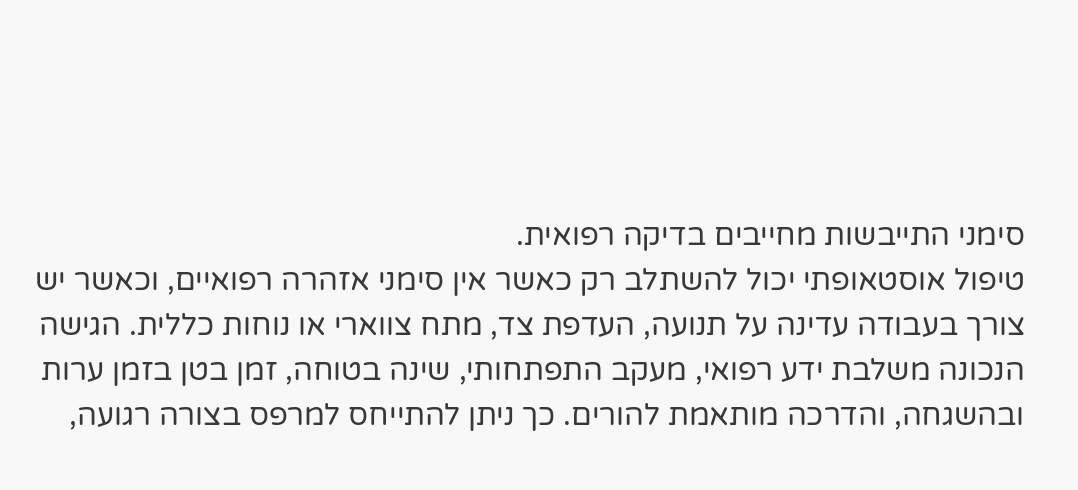סימני התייבשות מחייבים בדיקה רפואית.
טיפול אוסטאופתי יכול להשתלב רק כאשר אין סימני אזהרה רפואיים‚ וכאשר יש צורך בעבודה עדינה על תנועה‚ העדפת צד‚ מתח צווארי או נוחות כללית. הגישה הנכונה משלבת ידע רפואי‚ מעקב התפתחותי‚ שינה בטוחה‚ זמן בטן בזמן ערות ובהשגחה‚ והדרכה מותאמת להורים. כך ניתן להתייחס למרפס בצורה רגועה‚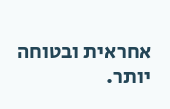אחראית ובטוחה יותר.